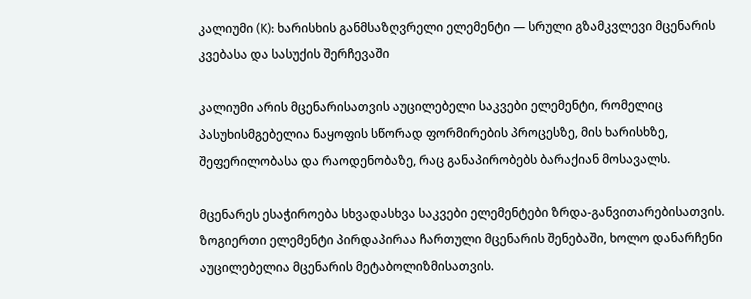კალიუმი (K): ხარისხის განმსაზღვრელი ელემენტი — სრული გზამკვლევი მცენარის კვებასა და სასუქის შერჩევაში

კალიუმი არის მცენარისათვის აუცილებელი საკვები ელემენტი, რომელიც პასუხისმგებელია ნაყოფის სწორად ფორმირების პროცესზე, მის ხარისხზე, შეფერილობასა და რაოდენობაზე, რაც განაპირობებს ბარაქიან მოსავალს.

მცენარეს ესაჭიროება სხვადასხვა საკვები ელემენტები ზრდა-განვითარებისათვის. ზოგიერთი ელემენტი პირდაპირაა ჩართული მცენარის შენებაში, ხოლო დანარჩენი აუცილებელია მცენარის მეტაბოლიზმისათვის.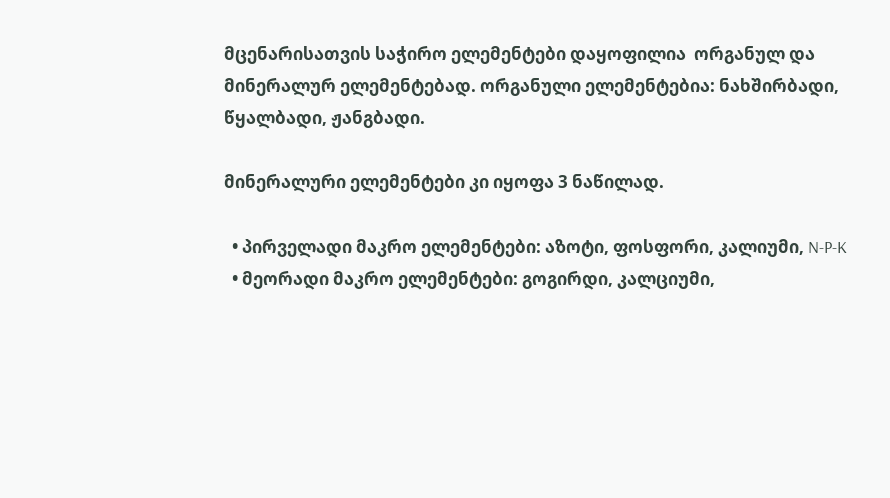მცენარისათვის საჭირო ელემენტები დაყოფილია  ორგანულ და მინერალურ ელემენტებად. ორგანული ელემენტებია: ნახშირბადი, წყალბადი, ჟანგბადი.

მინერალური ელემენტები კი იყოფა 3 ნაწილად.

  • პირველადი მაკრო ელემენტები: აზოტი, ფოსფორი, კალიუმი, N-P-K
  • მეორადი მაკრო ელემენტები: გოგირდი, კალციუმი,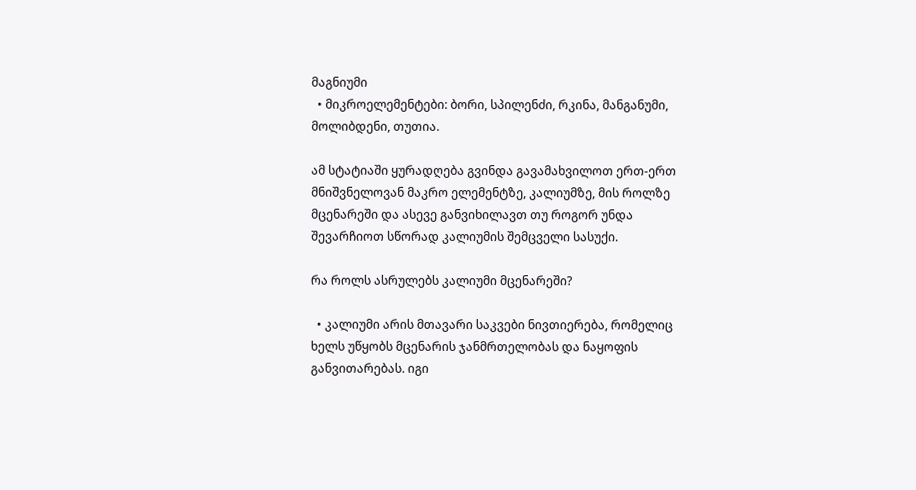მაგნიუმი
  • მიკროელემენტები: ბორი, სპილენძი, რკინა, მანგანუმი, მოლიბდენი, თუთია.

ამ სტატიაში ყურადღება გვინდა გავამახვილოთ ერთ-ერთ მნიშვნელოვან მაკრო ელემენტზე, კალიუმზე, მის როლზე მცენარეში და ასევე განვიხილავთ თუ როგორ უნდა შევარჩიოთ სწორად კალიუმის შემცველი სასუქი.

რა როლს ასრულებს კალიუმი მცენარეში?

  • კალიუმი არის მთავარი საკვები ნივთიერება, რომელიც ხელს უწყობს მცენარის ჯანმრთელობას და ნაყოფის განვითარებას. იგი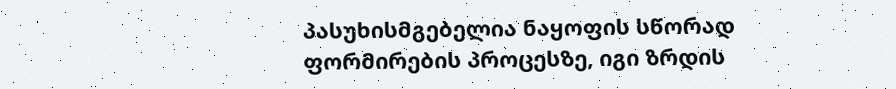პასუხისმგებელია ნაყოფის სწორად ფორმირების პროცესზე, იგი ზრდის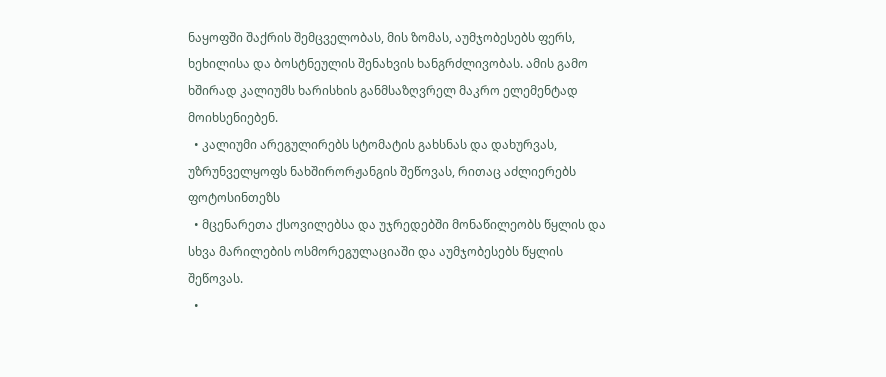ნაყოფში შაქრის შემცველობას, მის ზომას, აუმჯობესებს ფერს, ხეხილისა და ბოსტნეულის შენახვის ხანგრძლივობას. ამის გამო ხშირად კალიუმს ხარისხის განმსაზღვრელ მაკრო ელემენტად მოიხსენიებენ.
  • კალიუმი არეგულირებს სტომატის გახსნას და დახურვას, უზრუნველყოფს ნახშირორჟანგის შეწოვას, რითაც აძლიერებს ფოტოსინთეზს
  • მცენარეთა ქსოვილებსა და უჯრედებში მონაწილეობს წყლის და სხვა მარილების ოსმორეგულაციაში და აუმჯობესებს წყლის შეწოვას.
  •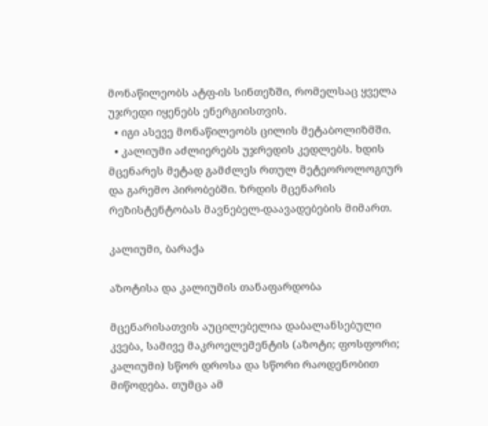მონაწილეობს ატფ-ის სინთეზში, რომელსაც ყველა უჯრედი იყენებს ენერგიისთვის.
  • იგი ასევე მონაწილეობს ცილის მეტაბოლიზმში.
  • კალიუმი აძლიერებს უჯრედის კედლებს. ხდის მცენარეს მეტად გამძლეს რთულ მეტეოროლოგიურ და გარემო პირობებში. ზრდის მცენარის რეზისტენტობას მავნებელ-დაავადებების მიმართ.

კალიუმი, ბარაქა

აზოტისა და კალიუმის თანაფარდობა

მცენარისათვის აუცილებელია დაბალანსებული კვება, სამივე მაკროელემენტის (აზოტი; ფოსფორი; კალიუმი) სწორ დროსა და სწორი რაოდენობით მიწოდება. თუმცა ამ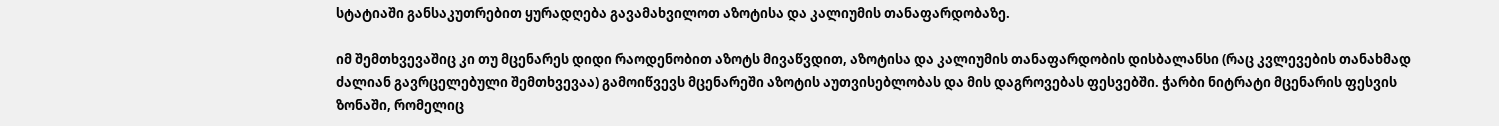სტატიაში განსაკუთრებით ყურადღება გავამახვილოთ აზოტისა და კალიუმის თანაფარდობაზე.

იმ შემთხვევაშიც კი თუ მცენარეს დიდი რაოდენობით აზოტს მივაწვდით, აზოტისა და კალიუმის თანაფარდობის დისბალანსი (რაც კვლევების თანახმად ძალიან გავრცელებული შემთხვევაა) გამოიწვევს მცენარეში აზოტის აუთვისებლობას და მის დაგროვებას ფესვებში. ჭარბი ნიტრატი მცენარის ფესვის ზონაში, რომელიც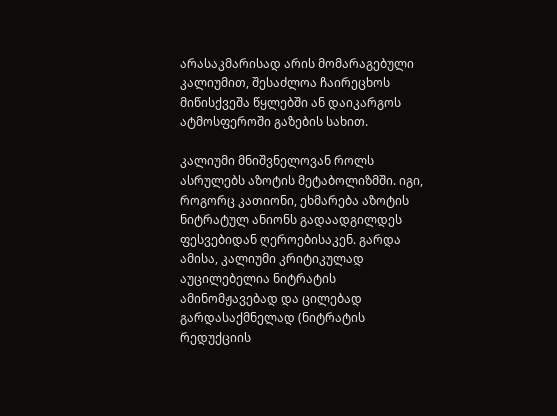არასაკმარისად არის მომარაგებული კალიუმით, შესაძლოა ჩაირეცხოს მიწისქვეშა წყლებში ან დაიკარგოს ატმოსფეროში გაზების სახით.

კალიუმი მნიშვნელოვან როლს ასრულებს აზოტის მეტაბოლიზმში. იგი, როგორც კათიონი, ეხმარება აზოტის ნიტრატულ ანიონს გადაადგილდეს ფესვებიდან ღეროებისაკენ. გარდა ამისა, კალიუმი კრიტიკულად აუცილებელია ნიტრატის ამინომჟავებად და ცილებად გარდასაქმნელად (ნიტრატის რედუქციის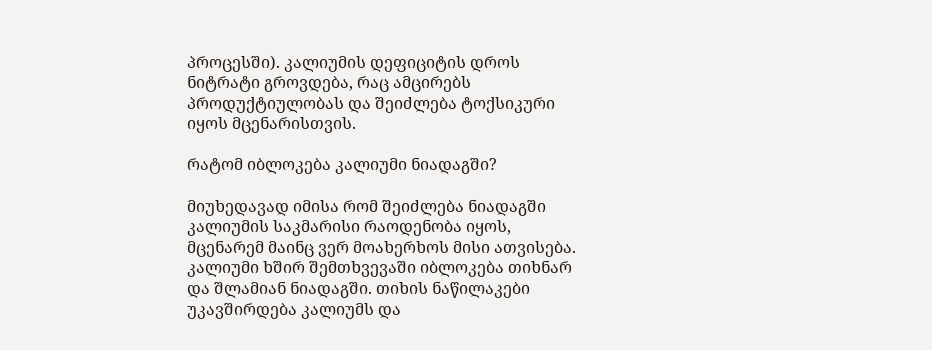პროცესში). კალიუმის დეფიციტის დროს ნიტრატი გროვდება, რაც ამცირებს პროდუქტიულობას და შეიძლება ტოქსიკური იყოს მცენარისთვის.

რატომ იბლოკება კალიუმი ნიადაგში?

მიუხედავად იმისა რომ შეიძლება ნიადაგში კალიუმის საკმარისი რაოდენობა იყოს, მცენარემ მაინც ვერ მოახერხოს მისი ათვისება. კალიუმი ხშირ შემთხვევაში იბლოკება თიხნარ და შლამიან ნიადაგში. თიხის ნაწილაკები უკავშირდება კალიუმს და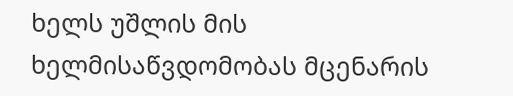ხელს უშლის მის ხელმისაწვდომობას მცენარის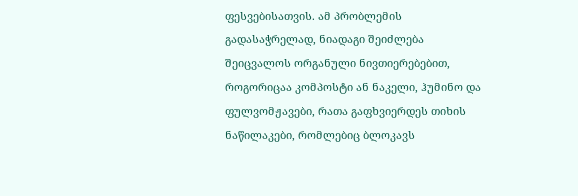ფესვებისათვის. ამ პრობლემის გადასაჭრელად, ნიადაგი შეიძლება შეიცვალოს ორგანული ნივთიერებებით, როგორიცაა კომპოსტი ან ნაკელი, ჰუმინო და ფულვომჟავები, რათა გაფხვიერდეს თიხის ნაწილაკები, რომლებიც ბლოკავს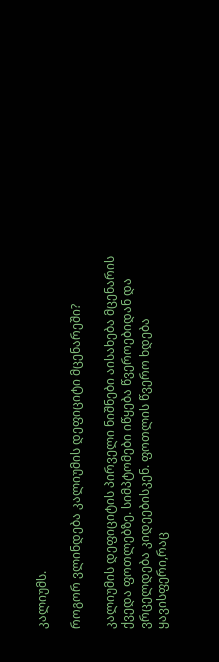კალიუმს.

როგორ ვლინდება კალიუმის დეფიციტი მცენარეში?

კალიუმის დეფიციტის პირველი ნიშნები აისახება მცენარის ქვედა ფოთლებზე. სიმპტომები იწყება წვეროებიდან და ვრცელდება კიდეებისკენ. ფოთლის წვერო ხდება ყავისფერი,რაც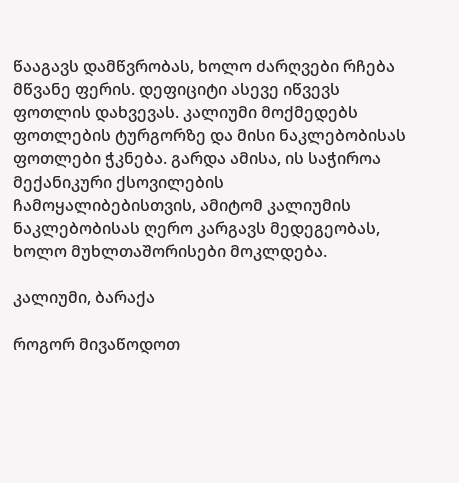წააგავს დამწვრობას, ხოლო ძარღვები რჩება მწვანე ფერის. დეფიციტი ასევე იწვევს ფოთლის დახვევას. კალიუმი მოქმედებს ფოთლების ტურგორზე და მისი ნაკლებობისას ფოთლები ჭკნება. გარდა ამისა, ის საჭიროა მექანიკური ქსოვილების ჩამოყალიბებისთვის, ამიტომ კალიუმის ნაკლებობისას ღერო კარგავს მედეგეობას, ხოლო მუხლთაშორისები მოკლდება.

კალიუმი, ბარაქა

როგორ მივაწოდოთ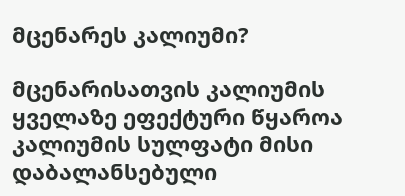მცენარეს კალიუმი?

მცენარისათვის კალიუმის ყველაზე ეფექტური წყაროა კალიუმის სულფატი მისი დაბალანსებული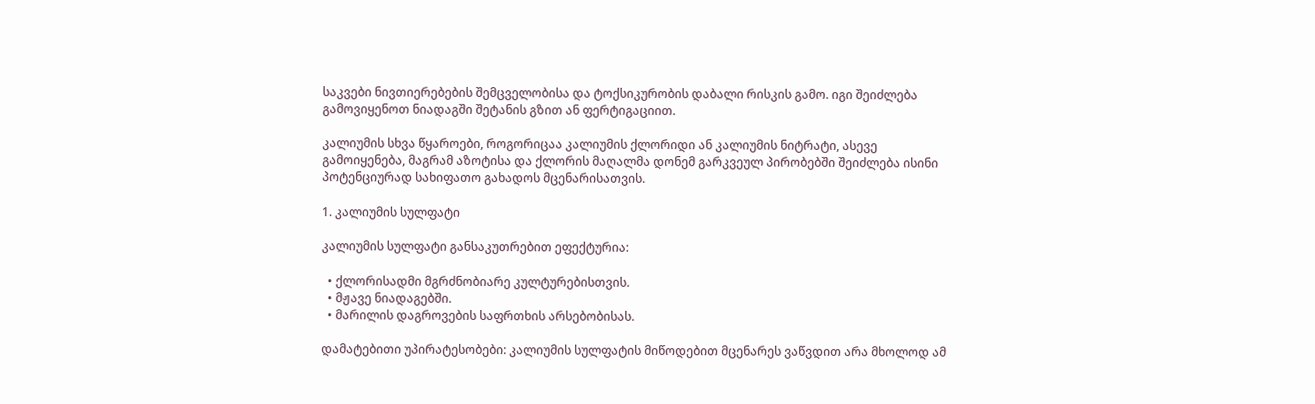საკვები ნივთიერებების შემცველობისა და ტოქსიკურობის დაბალი რისკის გამო. იგი შეიძლება გამოვიყენოთ ნიადაგში შეტანის გზით ან ფერტიგაციით.

კალიუმის სხვა წყაროები, როგორიცაა კალიუმის ქლორიდი ან კალიუმის ნიტრატი, ასევე გამოიყენება, მაგრამ აზოტისა და ქლორის მაღალმა დონემ გარკვეულ პირობებში შეიძლება ისინი პოტენციურად სახიფათო გახადოს მცენარისათვის.

1. კალიუმის სულფატი

კალიუმის სულფატი განსაკუთრებით ეფექტურია:

  • ქლორისადმი მგრძნობიარე კულტურებისთვის.
  • მჟავე ნიადაგებში.
  • მარილის დაგროვების საფრთხის არსებობისას.

დამატებითი უპირატესობები: კალიუმის სულფატის მიწოდებით მცენარეს ვაწვდით არა მხოლოდ ამ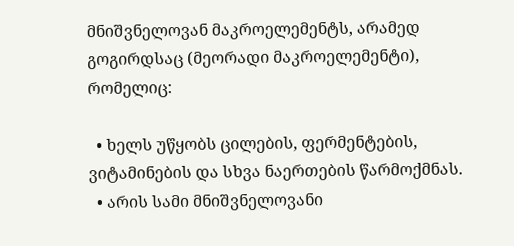მნიშვნელოვან მაკროელემენტს, არამედ გოგირდსაც (მეორადი მაკროელემენტი), რომელიც:

  • ხელს უწყობს ცილების, ფერმენტების, ვიტამინების და სხვა ნაერთების წარმოქმნას.
  • არის სამი მნიშვნელოვანი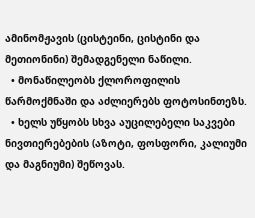ამინომჟავის (ცისტეინი, ცისტინი და მეთიონინი) შემადგენელი ნაწილი.
  • მონაწილეობს ქლოროფილის წარმოქმნაში და აძლიერებს ფოტოსინთეზს.
  • ხელს უწყობს სხვა აუცილებელი საკვები ნივთიერებების (აზოტი, ფოსფორი, კალიუმი და მაგნიუმი) შეწოვას.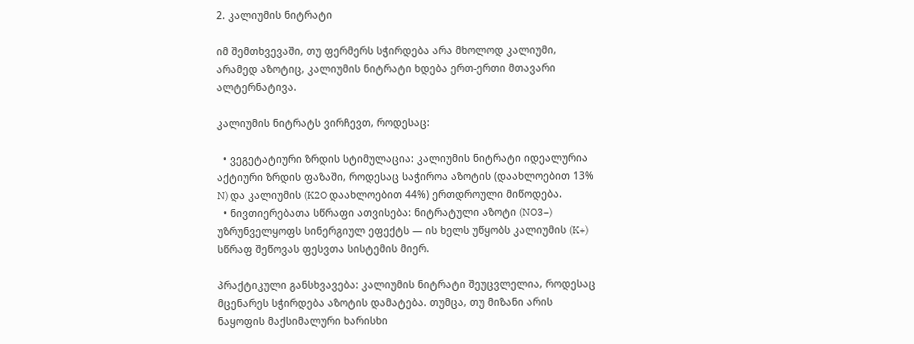2. კალიუმის ნიტრატი

იმ შემთხვევაში, თუ ფერმერს სჭირდება არა მხოლოდ კალიუმი, არამედ აზოტიც, კალიუმის ნიტრატი ხდება ერთ-ერთი მთავარი ალტერნატივა.

კალიუმის ნიტრატს ვირჩევთ, როდესაც:

  • ვეგეტატიური ზრდის სტიმულაცია: კალიუმის ნიტრატი იდეალურია აქტიური ზრდის ფაზაში, როდესაც საჭიროა აზოტის (დაახლოებით 13% N) და კალიუმის (K2O დაახლოებით 44%) ერთდროული მიწოდება.
  • ნივთიერებათა სწრაფი ათვისება: ნიტრატული აზოტი (NO3−) უზრუნველყოფს სინერგიულ ეფექტს — ის ხელს უწყობს კალიუმის (K+) სწრაფ შეწოვას ფესვთა სისტემის მიერ.

პრაქტიკული განსხვავება: კალიუმის ნიტრატი შეუცვლელია, როდესაც მცენარეს სჭირდება აზოტის დამატება. თუმცა, თუ მიზანი არის ნაყოფის მაქსიმალური ხარისხი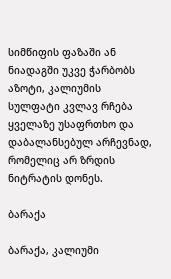სიმწიფის ფაზაში ან ნიადაგში უკვე ჭარბობს აზოტი, კალიუმის სულფატი კვლავ რჩება ყველაზე უსაფრთხო და დაბალანსებულ არჩევნად, რომელიც არ ზრდის ნიტრატის დონეს.

ბარაქა

ბარაქა, კალიუმი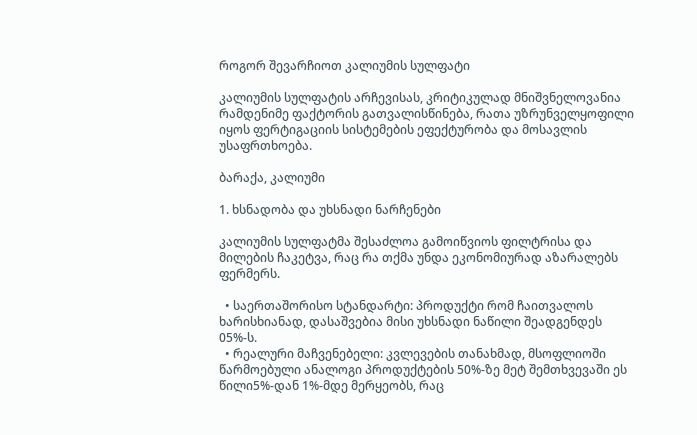როგორ შევარჩიოთ კალიუმის სულფატი

კალიუმის სულფატის არჩევისას, კრიტიკულად მნიშვნელოვანია რამდენიმე ფაქტორის გათვალისწინება, რათა უზრუნველყოფილი იყოს ფერტიგაციის სისტემების ეფექტურობა და მოსავლის უსაფრთხოება.

ბარაქა, კალიუმი

1. ხსნადობა და უხსნადი ნარჩენები

კალიუმის სულფატმა შესაძლოა გამოიწვიოს ფილტრისა და მილების ჩაკეტვა, რაც რა თქმა უნდა ეკონომიურად აზარალებს ფერმერს.

  • საერთაშორისო სტანდარტი: პროდუქტი რომ ჩაითვალოს ხარისხიანად, დასაშვებია მისი უხსნადი ნაწილი შეადგენდეს 05%-ს.
  • რეალური მაჩვენებელი: კვლევების თანახმად, მსოფლიოში წარმოებული ანალოგი პროდუქტების 50%-ზე მეტ შემთხვევაში ეს წილი5%-დან 1%-მდე მერყეობს, რაც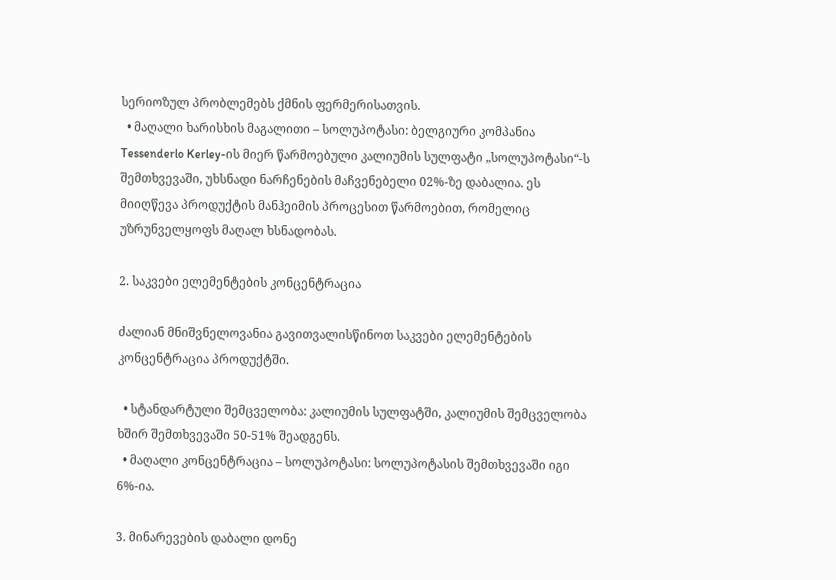სერიოზულ პრობლემებს ქმნის ფერმერისათვის.
  • მაღალი ხარისხის მაგალითი – სოლუპოტასი: ბელგიური კომპანია Tessenderlo Kerley-ის მიერ წარმოებული კალიუმის სულფატი „სოლუპოტასი“-ს შემთხვევაში, უხსნადი ნარჩენების მაჩვენებელი 02%-ზე დაბალია. ეს მიიღწევა პროდუქტის მანჰეიმის პროცესით წარმოებით, რომელიც უზრუნველყოფს მაღალ ხსნადობას.

2. საკვები ელემენტების კონცენტრაცია

ძალიან მნიშვნელოვანია გავითვალისწინოთ საკვები ელემენტების კონცენტრაცია პროდუქტში.

  • სტანდარტული შემცველობა: კალიუმის სულფატში, კალიუმის შემცველობა ხშირ შემთხვევაში 50-51% შეადგენს.
  • მაღალი კონცენტრაცია – სოლუპოტასი: სოლუპოტასის შემთხვევაში იგი 6%-ია.

3. მინარევების დაბალი დონე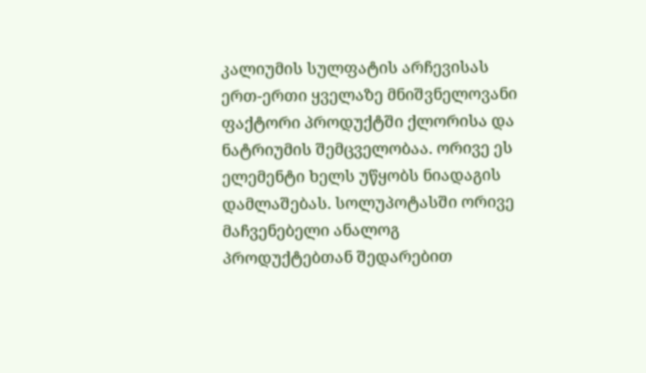კალიუმის სულფატის არჩევისას ერთ-ერთი ყველაზე მნიშვნელოვანი ფაქტორი პროდუქტში ქლორისა და ნატრიუმის შემცველობაა. ორივე ეს ელემენტი ხელს უწყობს ნიადაგის დამლაშებას. სოლუპოტასში ორივე მაჩვენებელი ანალოგ პროდუქტებთან შედარებით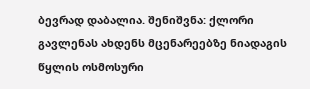ბევრად დაბალია. შენიშვნა: ქლორი გავლენას ახდენს მცენარეებზე ნიადაგის წყლის ოსმოსური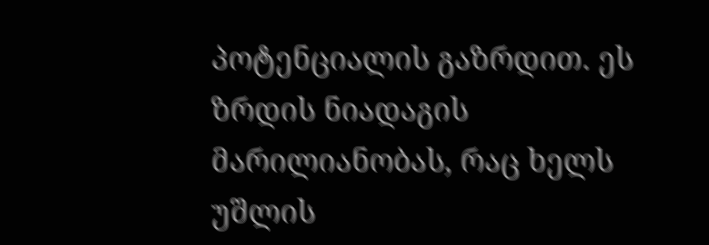პოტენციალის გაზრდით. ეს ზრდის ნიადაგის მარილიანობას, რაც ხელს უშლის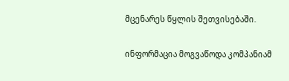მცენარეს წყლის შეთვისებაში.

ინფორმაცია მოგვაწოდა კომპანიამ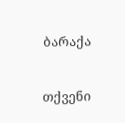ბარაქა

თქვენი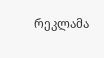რეკლამა